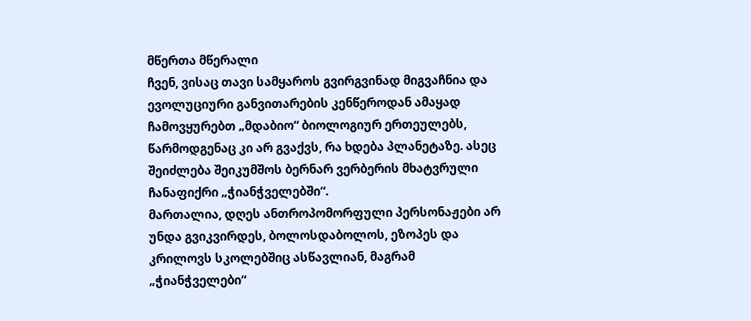მწერთა მწერალი
ჩვენ, ვისაც თავი სამყაროს გვირგვინად მიგვაჩნია და ევოლუციური განვითარების კენწეროდან ამაყად ჩამოვყურებთ „მდაბიო“ ბიოლოგიურ ერთეულებს, წარმოდგენაც კი არ გვაქვს, რა ხდება პლანეტაზე. ასეც შეიძლება შეიკუმშოს ბერნარ ვერბერის მხატვრული ჩანაფიქრი „ჭიანჭველებში“.
მართალია, დღეს ანთროპომორფული პერსონაჟები არ უნდა გვიკვირდეს, ბოლოსდაბოლოს, ეზოპეს და კრილოვს სკოლებშიც ასწავლიან, მაგრამ „ჭიანჭველები“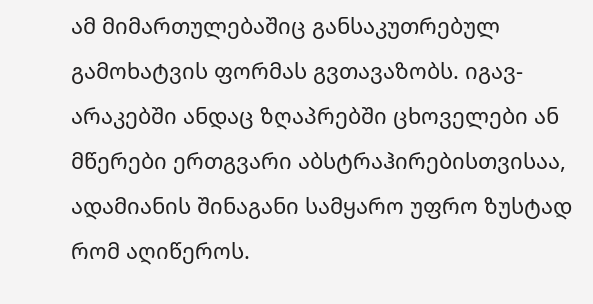ამ მიმართულებაშიც განსაკუთრებულ გამოხატვის ფორმას გვთავაზობს. იგავ-არაკებში ანდაც ზღაპრებში ცხოველები ან მწერები ერთგვარი აბსტრაჰირებისთვისაა, ადამიანის შინაგანი სამყარო უფრო ზუსტად რომ აღიწეროს.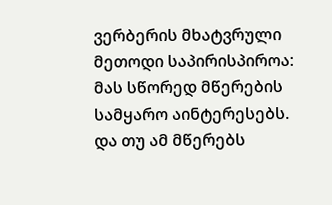ვერბერის მხატვრული მეთოდი საპირისპიროა: მას სწორედ მწერების სამყარო აინტერესებს. და თუ ამ მწერებს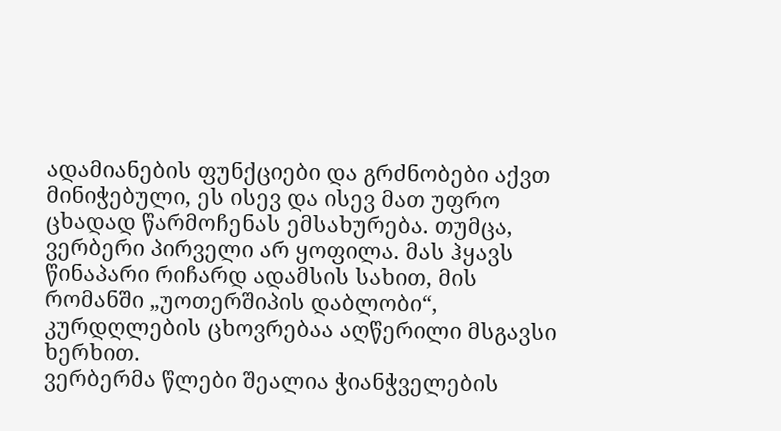ადამიანების ფუნქციები და გრძნობები აქვთ მინიჭებული, ეს ისევ და ისევ მათ უფრო ცხადად წარმოჩენას ემსახურება. თუმცა, ვერბერი პირველი არ ყოფილა. მას ჰყავს წინაპარი რიჩარდ ადამსის სახით, მის რომანში „უოთერშიპის დაბლობი“, კურდღლების ცხოვრებაა აღწერილი მსგავსი ხერხით.
ვერბერმა წლები შეალია ჭიანჭველების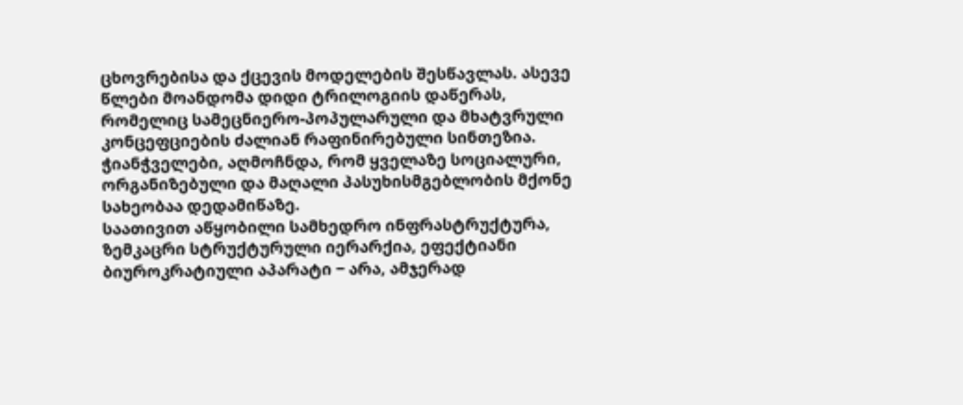ცხოვრებისა და ქცევის მოდელების შესწავლას. ასევე წლები მოანდომა დიდი ტრილოგიის დაწერას, რომელიც სამეცნიერო-პოპულარული და მხატვრული კონცეფციების ძალიან რაფინირებული სინთეზია.
ჭიანჭველები, აღმოჩნდა, რომ ყველაზე სოციალური, ორგანიზებული და მაღალი პასუხისმგებლობის მქონე სახეობაა დედამიწაზე.
საათივით აწყობილი სამხედრო ინფრასტრუქტურა, ზემკაცრი სტრუქტურული იერარქია, ეფექტიანი ბიუროკრატიული აპარატი ‒ არა, ამჯერად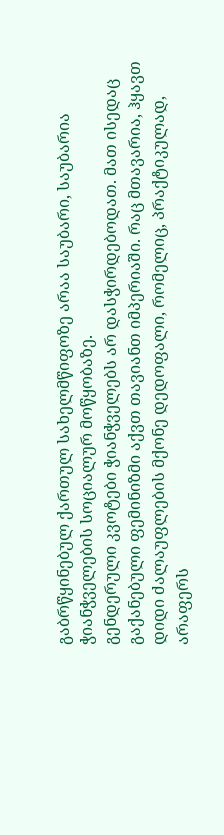გაბრწყინებულ ქართულ სახელმწიფოზე არაა საუბარი, საუბარია ჭიანჭველების სოციალურ მოწყობაზე.
გენდერული კვოტები ჭიანჭველებს არ დასჭირდებოდათ. მათ ისედაც გაქანებული ფემინიზმი აქვთ თავიანთ იმპერიაში. რაც მთავარია, ჰყავთ დიდი ძალაუფლების მქონე დედოფალი, რომელიც, პრაქტიკულად, არაფერს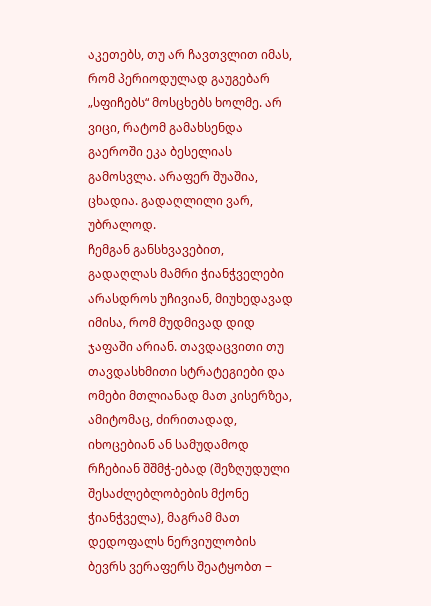აკეთებს, თუ არ ჩავთვლით იმას, რომ პერიოდულად გაუგებარ „სფიჩებს“ მოსცხებს ხოლმე. არ ვიცი, რატომ გამახსენდა გაეროში ეკა ბესელიას გამოსვლა. არაფერ შუაშია, ცხადია. გადაღლილი ვარ, უბრალოდ.
ჩემგან განსხვავებით, გადაღლას მამრი ჭიანჭველები არასდროს უჩივიან, მიუხედავად იმისა, რომ მუდმივად დიდ ჯაფაში არიან. თავდაცვითი თუ თავდასხმითი სტრატეგიები და ომები მთლიანად მათ კისერზეა, ამიტომაც, ძირითადად, იხოცებიან ან სამუდამოდ რჩებიან შშმჭ-ებად (შეზღუდული შესაძლებლობების მქონე ჭიანჭველა), მაგრამ მათ დედოფალს ნერვიულობის ბევრს ვერაფერს შეატყობთ ‒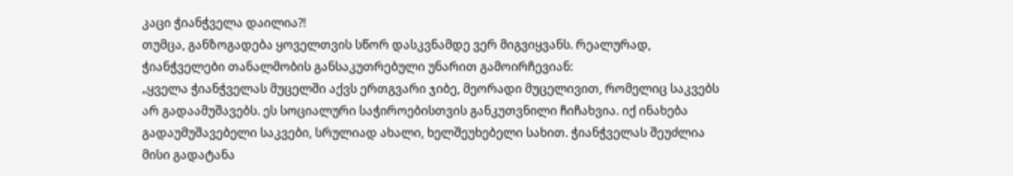კაცი ჭიანჭველა დაილია?!
თუმცა, განზოგადება ყოველთვის სწორ დასკვნამდე ვერ მიგვიყვანს. რეალურად, ჭიანჭველები თანალმობის განსაკუთრებული უნარით გამოირჩევიან:
„ყველა ჭიანჭველას მუცელში აქვს ერთგვარი ჯიბე, მეორადი მუცელივით, რომელიც საკვებს არ გადაამუშავებს. ეს სოციალური საჭიროებისთვის განკუთვნილი ჩიჩახვია. იქ ინახება გადაუმუშავებელი საკვები, სრულიად ახალი, ხელშეუხებელი სახით. ჭიანჭველას შეუძლია მისი გადატანა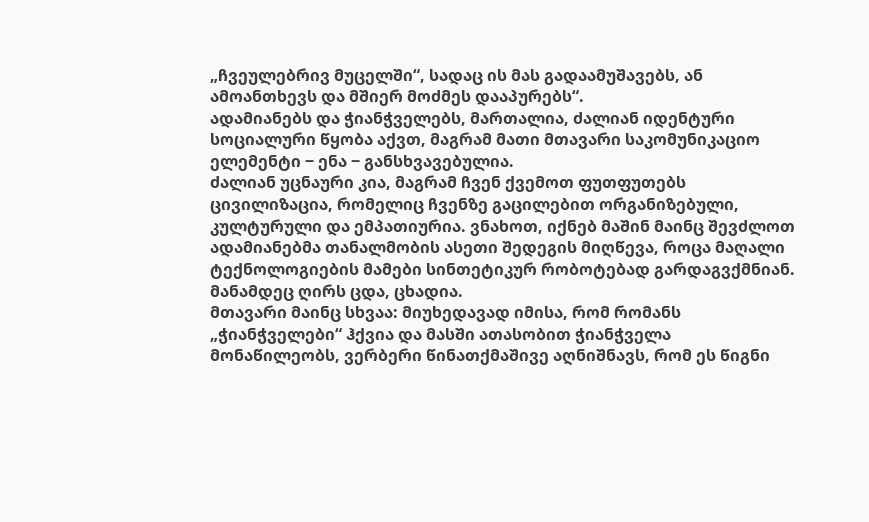„ჩვეულებრივ მუცელში“, სადაც ის მას გადაამუშავებს, ან ამოანთხევს და მშიერ მოძმეს დააპურებს“.
ადამიანებს და ჭიანჭველებს, მართალია, ძალიან იდენტური სოციალური წყობა აქვთ, მაგრამ მათი მთავარი საკომუნიკაციო ელემენტი ‒ ენა ‒ განსხვავებულია.
ძალიან უცნაური კია, მაგრამ ჩვენ ქვემოთ ფუთფუთებს ცივილიზაცია, რომელიც ჩვენზე გაცილებით ორგანიზებული, კულტურული და ემპათიურია. ვნახოთ, იქნებ მაშინ მაინც შევძლოთ ადამიანებმა თანალმობის ასეთი შედეგის მიღწევა, როცა მაღალი ტექნოლოგიების მამები სინთეტიკურ რობოტებად გარდაგვქმნიან. მანამდეც ღირს ცდა, ცხადია.
მთავარი მაინც სხვაა: მიუხედავად იმისა, რომ რომანს „ჭიანჭველები“ ჰქვია და მასში ათასობით ჭიანჭველა მონაწილეობს, ვერბერი წინათქმაშივე აღნიშნავს, რომ ეს წიგნი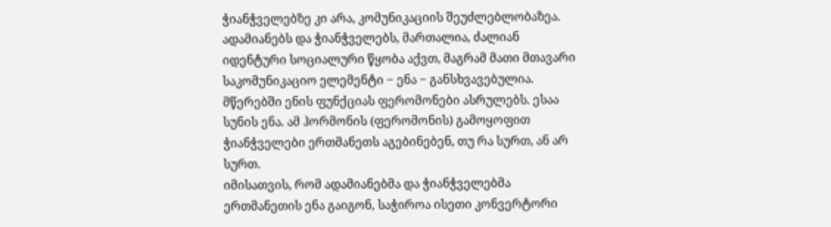ჭიანჭველებზე კი არა, კომუნიკაციის შეუძლებლობაზეა. ადამიანებს და ჭიანჭველებს, მართალია, ძალიან იდენტური სოციალური წყობა აქვთ, მაგრამ მათი მთავარი საკომუნიკაციო ელემენტი ‒ ენა ‒ განსხვავებულია. მწერებში ენის ფუნქციას ფერომონები ასრულებს. ესაა სუნის ენა. ამ ჰორმონის (ფერომონის) გამოყოფით ჭიანჭველები ერთმანეთს აგებინებენ, თუ რა სურთ, ან არ სურთ.
იმისათვის, რომ ადამიანებმა და ჭიანჭველებმა ერთმანეთის ენა გაიგონ, საჭიროა ისეთი კონვერტორი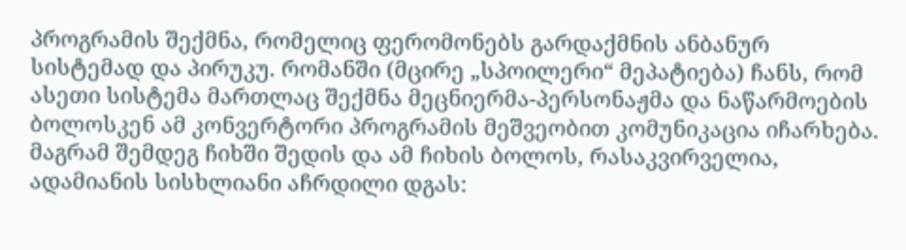პროგრამის შექმნა, რომელიც ფერომონებს გარდაქმნის ანბანურ სისტემად და პირუკუ. რომანში (მცირე „სპოილერი“ მეპატიება) ჩანს, რომ ასეთი სისტემა მართლაც შექმნა მეცნიერმა-პერსონაჟმა და ნაწარმოების ბოლოსკენ ამ კონვერტორი პროგრამის მეშვეობით კომუნიკაცია იჩარხება. მაგრამ შემდეგ ჩიხში შედის და ამ ჩიხის ბოლოს, რასაკვირველია, ადამიანის სისხლიანი აჩრდილი დგას: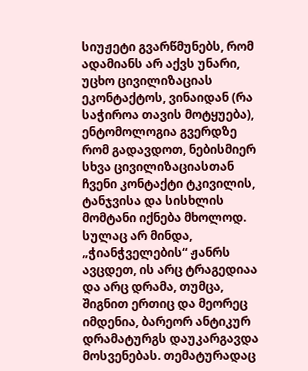სიუჟეტი გვარწმუნებს, რომ ადამიანს არ აქვს უნარი, უცხო ცივილიზაციას ეკონტაქტოს, ვინაიდან (რა საჭიროა თავის მოტყუება), ენტომოლოგია გვერდზე რომ გადავდოთ, ნებისმიერ სხვა ცივილიზაციასთან ჩვენი კონტაქტი ტკივილის, ტანჯვისა და სისხლის მომტანი იქნება მხოლოდ.
სულაც არ მინდა, „ჭიანჭველების“ ჟანრს ავცდეთ, ის არც ტრაგედიაა და არც დრამა, თუმცა, შიგნით ერთიც და მეორეც იმდენია, ბარეორ ანტიკურ დრამატურგს დაუკარგავდა მოსვენებას. თემატურადაც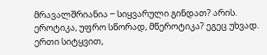მრავალშრიანია ‒ სიყვარული გინდათ? არის. ეროტიკა, უფრო სწორად, მწეროტიკა? ეგეც უხვად. ერთი სიტყვით,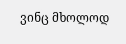ვინც მხოლოდ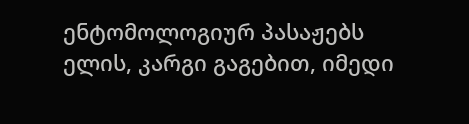ენტომოლოგიურ პასაჟებს ელის, კარგი გაგებით, იმედი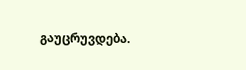გაუცრუვდება.